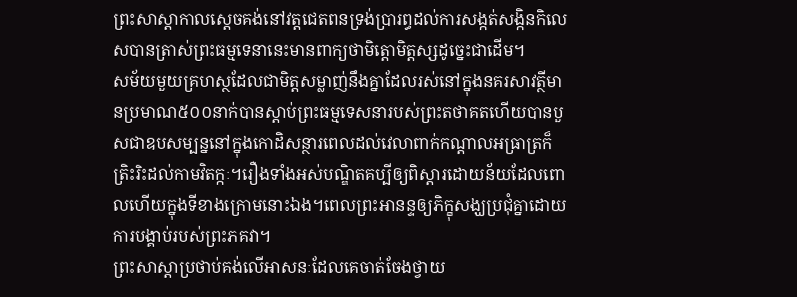ព្រះសាស្ដាកាលស្ដេចគង់នៅវត្តជេតពនទ្រង់ប្រារព្ធដល់ការសង្កត់សង្កិនកិលេសបានត្រាស់ព្រះធម្មទេនានេះមានពាក្យថាមិត្តោមិត្តស្សដូច្នេះជាដើម។
សម័យមួយគ្រហស្ថដែលជាមិត្តសម្លាញ់នឹងគ្នាដែលរស់នៅក្នុងនគរសាវត្ថីមានប្រមាណ៥០០នាក់បានស្ដាប់ព្រះធម្មទេសនារបស់ព្រះតថាគតហើយបានបួសជាឧបសម្បន្ននៅក្នុងកោដិសន្ថារពេលដល់វេលាពាក់កណ្ដាលអធ្រាត្រក៏ត្រិះរិះដល់កាមវិតក្កៈ។រឿងទាំងអស់បណ្ឌិតគប្បីឲ្យពិស្ដារដោយន័យដែលពោលហើយក្នុងទីខាងក្រោមនោះឯង។ពេលព្រះអានន្ទឲ្យភិក្ខុសង្ឃប្រជុំគ្នាដោយការបង្គាប់របស់ព្រះភគវា។
ព្រះសាស្ដាប្រថាប់គង់លើអាសនៈដែលគេចាត់ចែងថ្វាយ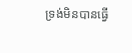ទ្រង់មិនបានធ្វើ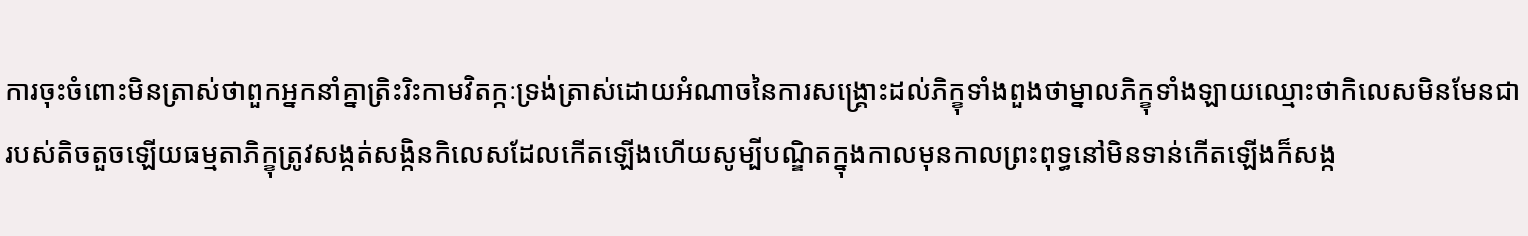ការចុះចំពោះមិនត្រាស់ថាពួកអ្នកនាំគ្នាត្រិះរិះកាមវិតក្កៈទ្រង់ត្រាស់ដោយអំណាចនៃការសង្គ្រោះដល់ភិក្ខុទាំងពួងថាម្នាលភិក្ខុទាំងឡាយឈ្មោះថាកិលេសមិនមែនជារបស់តិចតួចឡើយធម្មតាភិក្ខុត្រូវសង្កត់សង្កិនកិលេសដែលកើតឡើងហើយសូម្បីបណ្ឌិតក្នុងកាលមុនកាលព្រះពុទ្ធនៅមិនទាន់កើតឡើងក៏សង្ក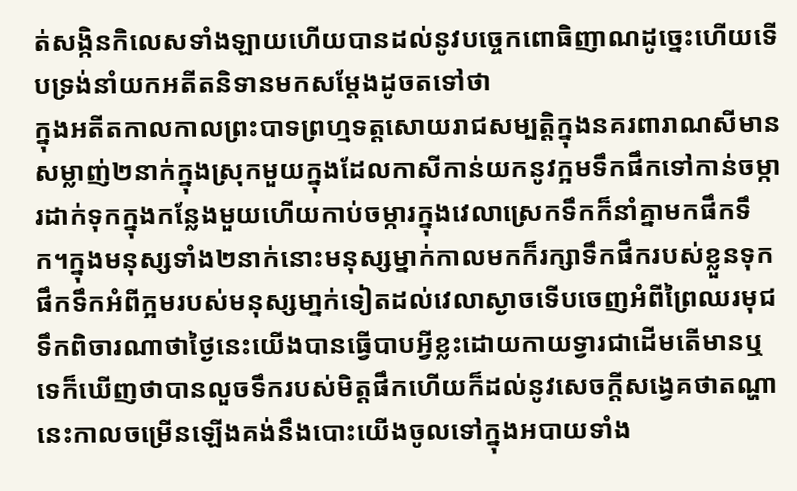ត់សង្កិនកិលេសទាំងឡាយហើយបានដល់នូវបច្ចេកពោធិញាណដូច្នេះហើយទើបទ្រង់នាំយកអតីតនិទានមកសម្ដែងដូចតទៅថា
ក្នុងអតីតកាលកាលព្រះបាទព្រហ្មទត្តសោយរាជសម្បត្តិក្នុងនគរពារាណសីមានសម្លាញ់២នាក់ក្នុងស្រុកមួយក្នុងដែលកាសីកាន់យកនូវក្អមទឹកផឹកទៅកាន់ចម្ការដាក់ទុកក្នុងកន្លែងមួយហើយកាប់ចម្ការក្នុងវេលាស្រេកទឹកក៏នាំគ្នាមកផឹកទឹក។ក្នុងមនុស្សទាំង២នាក់នោះមនុស្សម្នាក់កាលមកក៏រក្សាទឹកផឹករបស់ខ្លួនទុកផឹកទឹកអំពីក្អមរបស់មនុស្សមា្នក់ទៀតដល់វេលាស្ងាចទើបចេញអំពីព្រៃឈរមុជទឹកពិចារណាថាថ្ងៃនេះយើងបានធ្វើបាបអ្វីខ្លះដោយកាយទ្វារជាដើមតើមានឬទេក៏ឃើញថាបានលួចទឹករបស់មិត្តផឹកហើយក៏ដល់នូវសេចក្ដីសង្វេគថាតណ្ហានេះកាលចម្រើនឡើងគង់នឹងបោះយើងចូលទៅក្នុងអបាយទាំង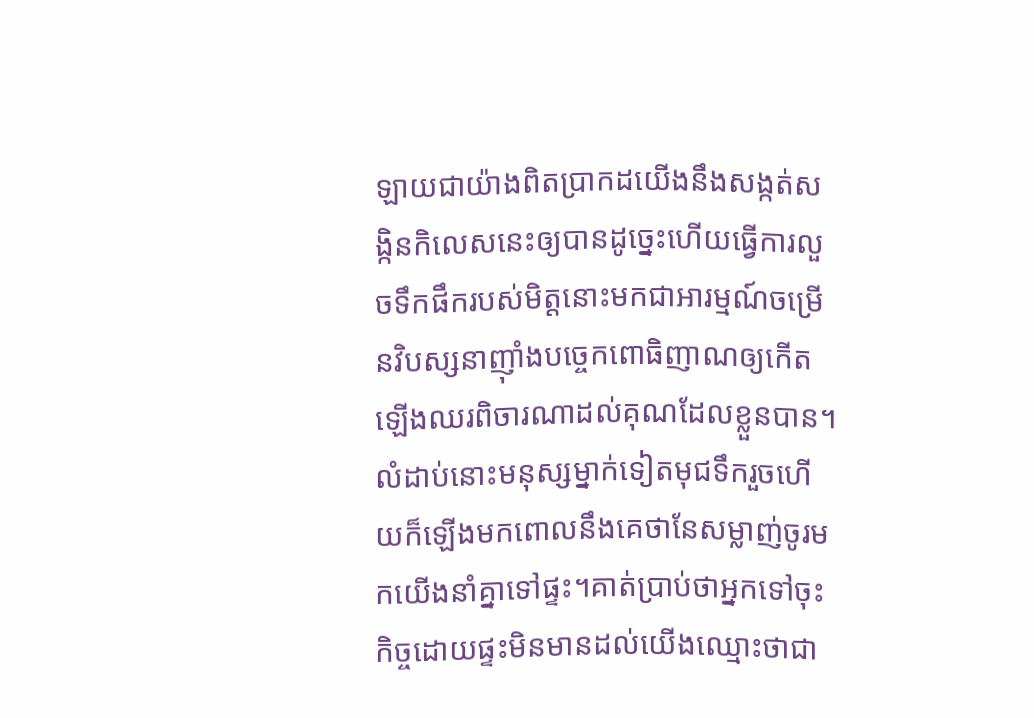ឡាយជាយ៉ាងពិតប្រាកដយើងនឹងសង្កត់សង្កិនកិលេសនេះឲ្យបានដូច្នេះហើយធ្វើការលួចទឹកផឹករបស់មិត្តនោះមកជាអារម្មណ៍ចម្រើនវិបស្សនាញ៉ាំងបច្ចេកពោធិញាណឲ្យកើតឡើងឈរពិចារណាដល់គុណដែលខ្លួនបាន។
លំដាប់នោះមនុស្សម្នាក់ទៀតមុជទឹករួចហើយក៏ឡើងមកពោលនឹងគេថានែសម្លាញ់ចូរមកយើងនាំគ្នាទៅផ្ទះ។គាត់ប្រាប់ថាអ្នកទៅចុះកិច្ចដោយផ្ទះមិនមានដល់យើងឈ្មោះថាជា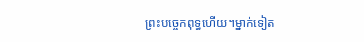ព្រះបច្ចេកពុទ្ធហើយ។ម្នាក់ទៀត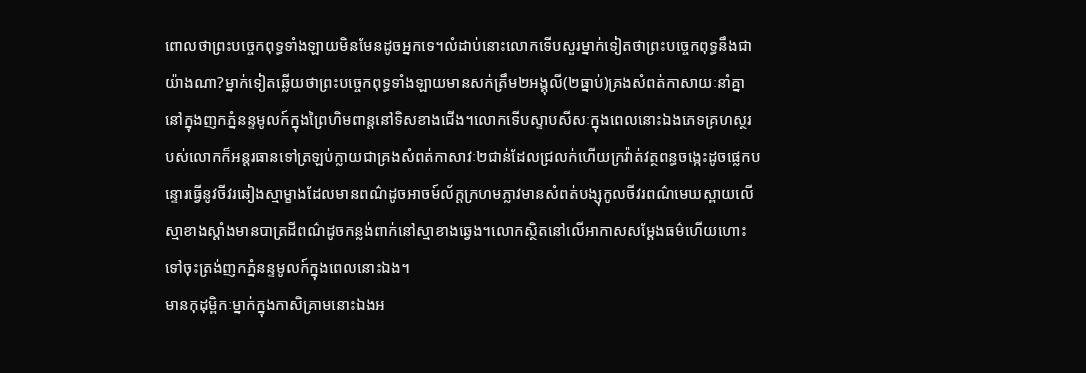ពោលថាព្រះបច្ចេកពុទ្ធទាំងឡាយមិនមែនដូចអ្នកទេ។លំដាប់នោះលោកទើបសួរម្នាក់ទៀតថាព្រះបច្ចេកពុទ្ធនឹងជាយ៉ាងណា?ម្នាក់ទៀតឆ្លើយថាព្រះបច្ចេកពុទ្ធទាំងឡាយមានសក់ត្រឹម២អង្គុលី(២ធ្នាប់)គ្រងសំពត់កាសាយៈនាំគ្នានៅក្នុងញកភ្នំនន្ទមូលក៍ក្នុងព្រៃហិមពាន្តនៅទិសខាងជើង។លោកទើបស្ទាបសីសៈក្នុងពេលនោះឯងភេទគ្រហស្ថរបស់លោកក៏អន្តរធានទៅត្រឡប់ក្លាយជាគ្រងសំពត់កាសាវៈ២ជាន់ដែលជ្រលក់ហើយក្រវ៉ាត់វត្ថពន្ធចង្កេះដូចផ្លេកបន្ទោរធ្វើនូវចីវរឆៀងស្មាម្ខាងដែលមានពណ៌ដូចអាចម៍ល័ក្តក្រហមភ្លាវមានសំពត់បង្សុកូលចីវរពណ៌មេឃស្ពាយលើស្មាខាងស្តាំងមានបាត្រដីពណ៌ដូចកន្លង់ពាក់នៅស្មាខាងឆ្វេង។លោកស្ថិតនៅលើអាកាសសម្ដែងធម៌ហើយហោះទៅចុះត្រង់ញកភ្នំនន្ទមូលក៍ក្នុងពេលនោះឯង។
មានកុដុម្ពិកៈម្នាក់ក្នុងកាសិគ្រាមនោះឯងអ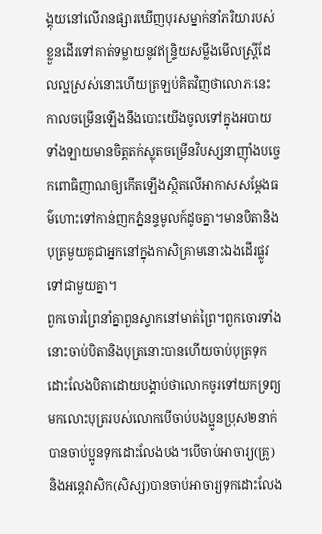ង្គុយនៅលើរានផ្សារឃើញបុរសម្នាក់នាំភរិយារបស់ខ្លួនដើរទៅគាត់ទម្លាយនូវឥន្ទ្រិយសម្លឹងមើលស្ត្រីដែលល្អស្រស់នោះហើយត្រឡប់គិតវិញថាលោភៈនេះកាលចម្រើនឡើងនឹងបោះយើងចូលទៅក្នុងអបាយទាំងឡាយមានចិត្តតក់ស្លុតចម្រើនវិបស្សនាញ៉ាំងបច្ចេកពោធិញាណឲ្យកើតឡើងស្ថិតលើអាកាសសម្ដែងធម៌ហោះទៅកាន់ញកភ្នំនន្ទមូលក៍ដូចគ្នា។មានបិតានិងបុត្រមួយគូជាអ្នកនៅក្នុងកាសិគ្រាមនោះឯងដើរផ្លូវទៅជាមួយគ្នា។
ពួកចោរព្រៃនាំគ្នាពួនស្ទាកនៅមាត់ព្រៃ។ពួកចោរទាំងនោះចាប់បិតានិងបុត្រនោះបានហើយចាប់បុត្រទុកដោះលែងបិតាដោយបង្គាប់ថាលោកចូរទៅយកទ្រព្យមកលោះបុត្ររបស់លោកបើចាប់បងប្អូនប្រុស២នាក់បានចាប់ប្អូនទុកដោះលែងបង។បើចាប់អាចារ្យ(គ្រូ)និងអន្តេវាសិក(សិស្ស)បានចាប់អាចារ្យទុកដោះលែង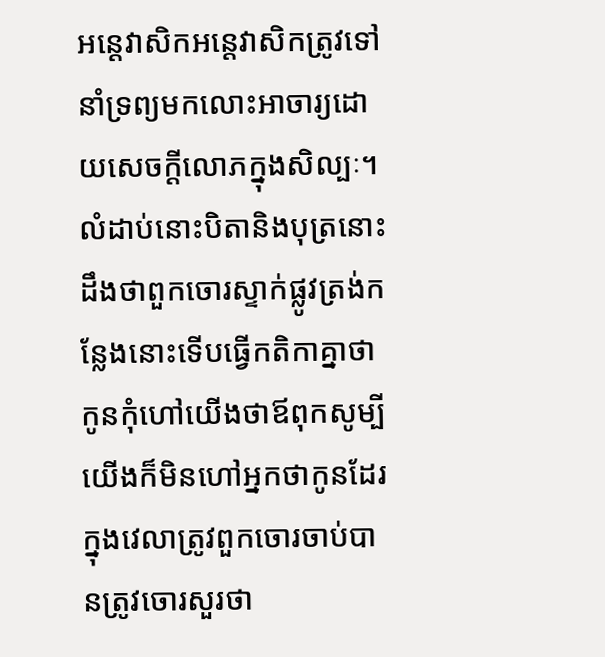អន្តេវាសិកអន្តេវាសិកត្រូវទៅនាំទ្រព្យមកលោះអាចារ្យដោយសេចក្ដីលោភក្នុងសិល្បៈ។
លំដាប់នោះបិតានិងបុត្រនោះដឹងថាពួកចោរស្ទាក់ផ្លូវត្រង់កន្លែងនោះទើបធ្វើកតិកាគ្នាថាកូនកុំហៅយើងថាឪពុកសូម្បីយើងក៏មិនហៅអ្នកថាកូនដែរក្នុងវេលាត្រូវពួកចោរចាប់បានត្រូវចោរសួរថា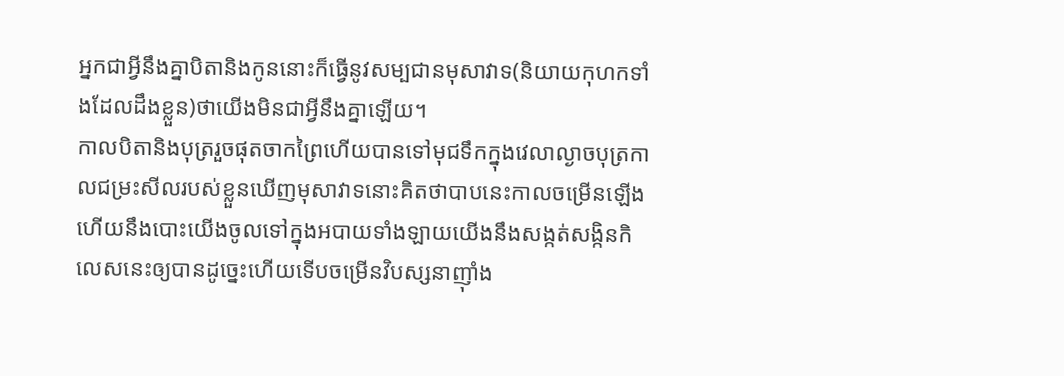អ្នកជាអ្វីនឹងគ្នាបិតានិងកូននោះក៏ធ្វើនូវសម្បជានមុសាវាទ(និយាយកុហកទាំងដែលដឹងខ្លួន)ថាយើងមិនជាអ្វីនឹងគ្នាឡើយ។
កាលបិតានិងបុត្ររួចផុតចាកព្រៃហើយបានទៅមុជទឹកក្នុងវេលាល្ងាចបុត្រកាលជម្រះសីលរបស់ខ្លួនឃើញមុសាវាទនោះគិតថាបាបនេះកាលចម្រើនឡើងហើយនឹងបោះយើងចូលទៅក្នុងអបាយទាំងឡាយយើងនឹងសង្កត់សង្កិនកិលេសនេះឲ្យបានដូច្នេះហើយទើបចម្រើនវិបស្សនាញ៉ាំង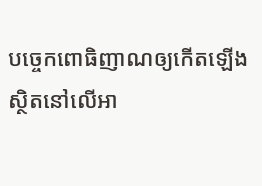បច្ចេកពោធិញាណឲ្យកើតឡើងស្ថិតនៅលើអា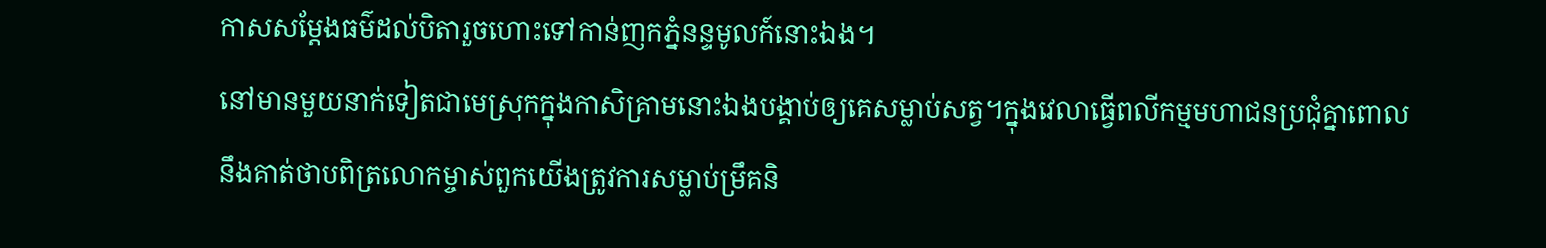កាសសម្ដែងធម៌ដល់បិតារួចហោះទៅកាន់ញកភ្នំនន្ទមូលក៍នោះឯង។
នៅមានមួយនាក់ទៀតជាមេស្រុកក្នុងកាសិគ្រាមនោះឯងបង្គាប់ឲ្យគេសម្លាប់សត្វ។ក្នុងវេលាធ្វើពលីកម្មមហាជនប្រជុំគ្នាពោលនឹងគាត់ថាបពិត្រលោកម្ចាស់ពួកយើងត្រូវការសម្លាប់ម្រឹគនិ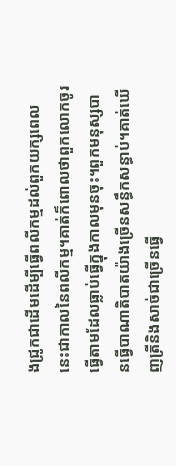ងជ្រូកជាដើមដើម្បីធ្វើពលីកម្មដល់ពួកយក្សពេលនេះជាកាលនៃពលីកម្ម។គាត់ក៏ពោលថាពួកលោកចូរធ្វើតាមដែលធ្លាប់ធ្វើក្នុងកាលមុនចុះ។ពួកមនុស្សបានធ្វើបាណាតិបាតយ៉ាងច្រើនសន្ធឹកសន្ធាប់។គាត់ឃើញត្រីនិងសាច់ជាច្រើនធ្វើ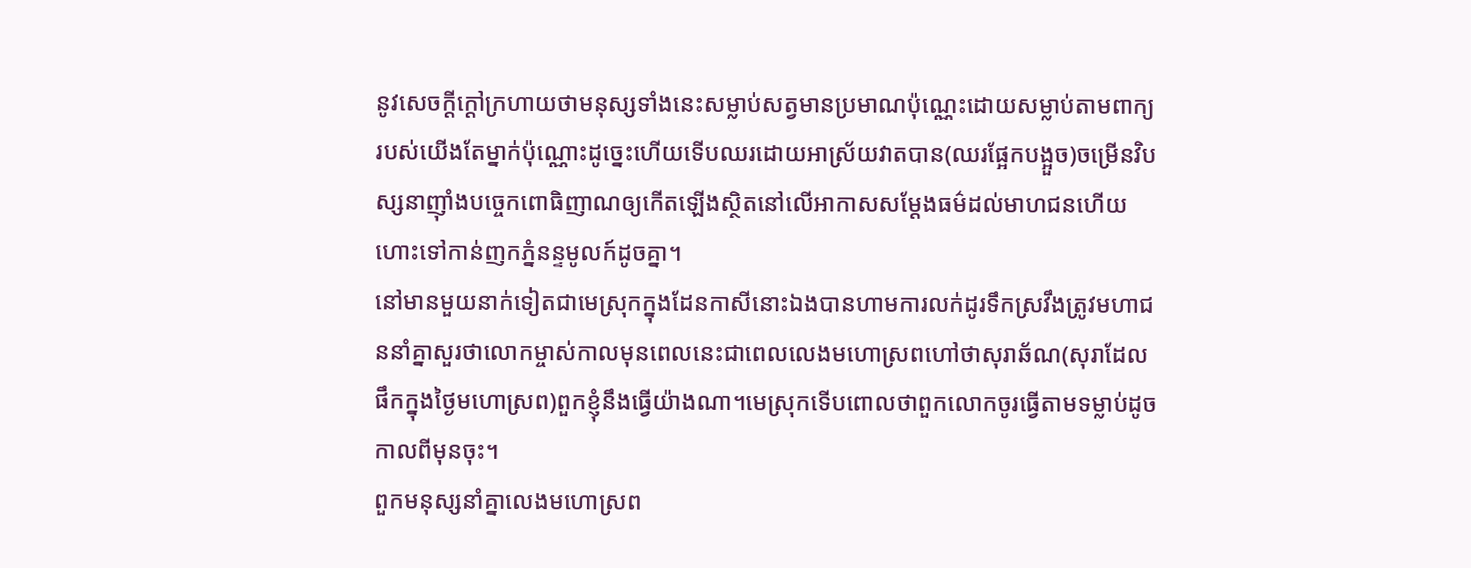នូវសេចក្ដីក្ដៅក្រហាយថាមនុស្សទាំងនេះសម្លាប់សត្វមានប្រមាណប៉ុណ្ណេះដោយសម្លាប់តាមពាក្យរបស់យើងតែម្នាក់ប៉ុណ្ណោះដូច្នេះហើយទើបឈរដោយអាស្រ័យវាតបាន(ឈរផ្អែកបង្អួច)ចម្រើនវិបស្សនាញ៉ាំងបច្ចេកពោធិញាណឲ្យកើតឡើងស្ថិតនៅលើអាកាសសម្ដែងធម៌ដល់មាហជនហើយហោះទៅកាន់ញកភ្នំនន្ទមូលក៍ដូចគ្នា។
នៅមានមួយនាក់ទៀតជាមេស្រុកក្នុងដែនកាសីនោះឯងបានហាមការលក់ដូរទឹកស្រវឹងត្រូវមហាជននាំគ្នាសួរថាលោកម្ចាស់កាលមុនពេលនេះជាពេលលេងមហោស្រពហៅថាសុរាឆ័ណ(សុរាដែលផឹកក្នុងថ្ងៃមហោស្រព)ពួកខ្ញុំនឹងធ្វើយ៉ាងណា។មេស្រុកទើបពោលថាពួកលោកចូរធ្វើតាមទម្លាប់ដូចកាលពីមុនចុះ។
ពួកមនុស្សនាំគ្នាលេងមហោស្រព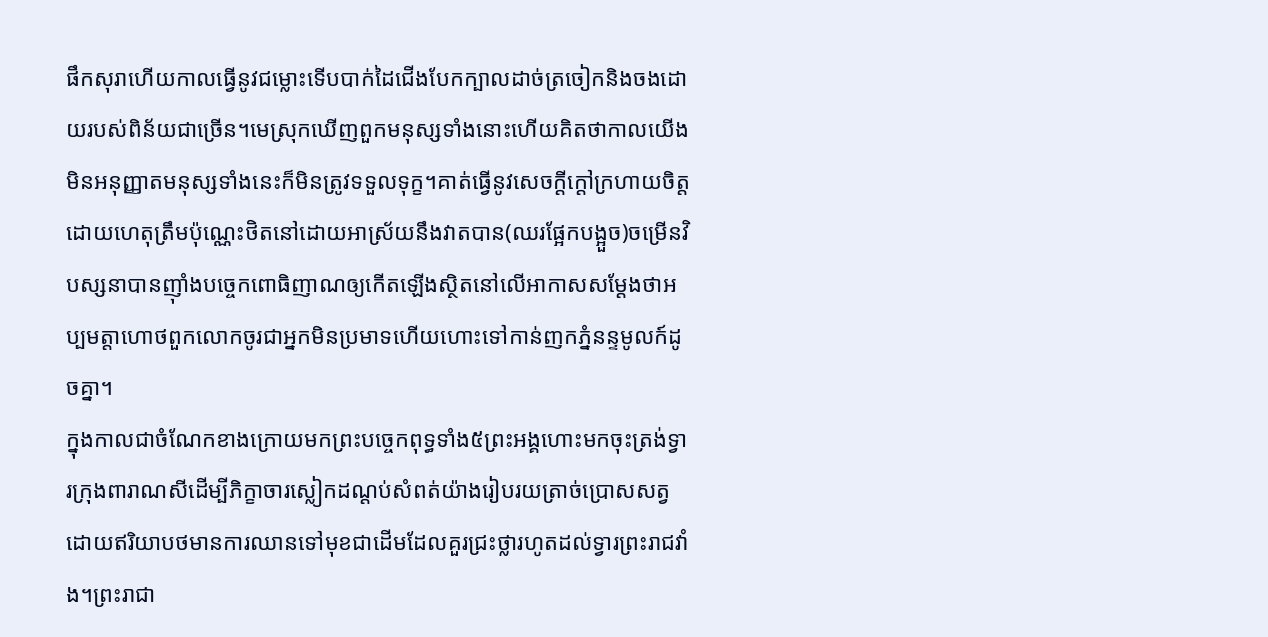ផឹកសុរាហើយកាលធ្វើនូវជម្លោះទើបបាក់ដៃជើងបែកក្បាលដាច់ត្រចៀកនិងចងដោយរបស់ពិន័យជាច្រើន។មេស្រុកឃើញពួកមនុស្សទាំងនោះហើយគិតថាកាលយើងមិនអនុញ្ញាតមនុស្សទាំងនេះក៏មិនត្រូវទទួលទុក្ខ។គាត់ធ្វើនូវសេចក្ដីក្ដៅក្រហាយចិត្តដោយហេតុត្រឹមប៉ុណ្ណេះថិតនៅដោយអាស្រ័យនឹងវាតបាន(ឈរផ្អែកបង្អួច)ចម្រើនវិបស្សនាបានញ៉ាំងបច្ចេកពោធិញាណឲ្យកើតឡើងស្ថិតនៅលើអាកាសសម្ដែងថាអប្បមត្តាហោថពួកលោកចូរជាអ្នកមិនប្រមាទហើយហោះទៅកាន់ញកភ្នំនន្ទមូលក៍ដូចគ្នា។
ក្នុងកាលជាចំណែកខាងក្រោយមកព្រះបច្ចេកពុទ្ធទាំង៥ព្រះអង្គហោះមកចុះត្រង់ទ្វារក្រុងពារាណសីដើម្បីភិក្ខាចារស្លៀកដណ្ដប់សំពត់យ៉ាងរៀបរយត្រាច់ប្រោសសត្វដោយឥរិយាបថមានការឈានទៅមុខជាដើមដែលគួរជ្រះថ្លារហូតដល់ទ្វារព្រះរាជវាំង។ព្រះរាជា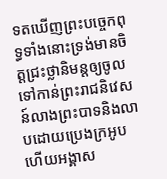ទតឃើញព្រះបច្ចេកពុទ្ធទាំងនោះទ្រង់មានចិត្តជ្រះថ្លានិមន្តឲ្យចូលទៅកាន់ព្រះរាជនិវេសន៍លាងព្រះបាទនិងលាបដោយប្រេងក្រអូបហើយអង្គាស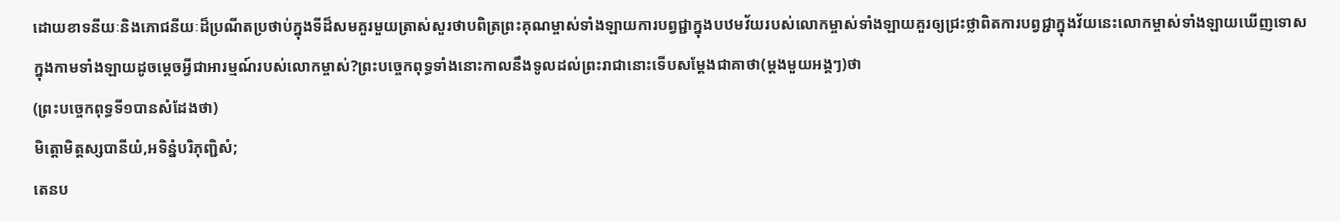ដោយខាទនីយៈនិងភោជនីយៈដ៏ប្រណីតប្រថាប់ក្នុងទីដ៏សមគួរមួយត្រាស់សួរថាបពិត្រព្រះគុណម្ចាស់ទាំងឡាយការបព្វជ្ជាក្នុងបឋមវ័យរបស់លោកម្ចាស់ទាំងឡាយគួរឲ្យជ្រះថ្លាពិតការបព្វជ្ជាក្នុងវ័យនេះលោកម្ចាស់ទាំងឡាយឃើញទោសក្នុងកាមទាំងឡាយដូចម្ដេចអ្វីជាអារម្មណ៍របស់លោកម្ចាស់?ព្រះបច្ចេកពុទ្ធទាំងនោះកាលនឹងទូលដល់ព្រះរាជានោះទើបសម្ដែងជាគាថា(ម្ដងមួយអង្គៗ)ថា
(ព្រះបច្ចេកពុទ្ធទី១បានសំដែងថា)
មិត្តោមិត្តស្សបានីយំ,អទិន្នំបរិភុញ្ជិសំ;
តេនប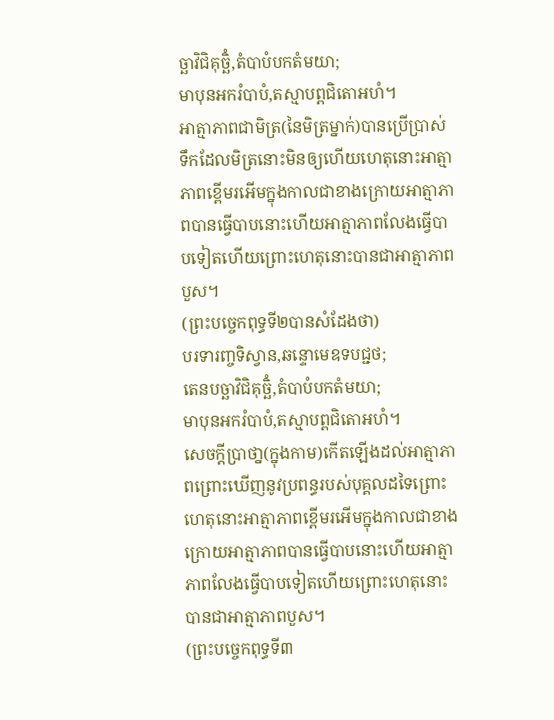ច្ឆាវិជិគុច្ឆិំ,តំបាបំបកតំមយា;
មាបុនអករំបាបំ,តស្មាបព្ពជិតោអហំ។
អាត្មាភាពជាមិត្រ(នៃមិត្រម្នាក់)បានប្រើប្រាស់ទឹកដែលមិត្រនោះមិនឲ្យហើយហេតុនោះអាត្មាភាពខ្ពើមរអើមក្នុងកាលជាខាងក្រោយអាត្មាភាពបានធ្វើបាបនោះហើយអាត្មាភាពលែងធ្វើបាបទៀតហើយព្រោះហេតុនោះបានជាអាត្មាភាពបួស។
(ព្រះបច្ចេកពុទ្ធទី២បានសំដែងថា)
បរទារញ្ចទិស្វាន,ឆន្ទោមេឧទបជ្ជថ;
តេនបច្ឆាវិជិគុច្ឆិំ,តំបាបំបកតំមយា;
មាបុនអករំបាបំ,តស្មាបព្ពជិតោអហំ។
សេចក្តីបា្រថា្ន(ក្នុងកាម)កើតឡើងដល់អាត្មាភាពព្រោះឃើញនូវប្រពន្ធរបស់បុគ្គលដទៃព្រោះហេតុនោះអាត្មាភាពខ្ពើមរអើមក្នុងកាលជាខាងក្រោយអាត្មាភាពបានធ្វើបាបនោះហើយអាត្មាភាពលែងធ្វើបាបទៀតហើយព្រោះហេតុនោះបានជាអាត្មាភាពបួស។
(ព្រះបច្ចេកពុទ្ធទី៣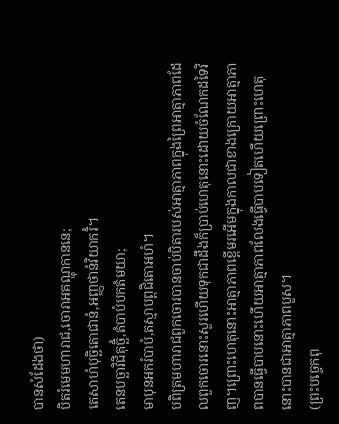បានសំដែងថា)
បិតរំមេមហារាជ,ចោរាអគណ្ហុកាននេ;
តេសាហំបុច្ឆិតោជានំ,អញ្ញថានំវិយាករិំ។
តេនបច្ឆាវិជិគុច្ឆិំ,តំបាបំបកតំមយា;
មាបុនអករំបាបំ,តស្មាបព្ពជិតោអហំ។
បពិត្រមហារាជពួកចោរបានចាប់បិតារបស់អាត្មាភាពក្នុងព្រៃអាត្មាភាពដែលពួកចោរនោះសួរហើយទុកជាដឹងក៏បា្រប់ហេតុនោះដោយចំណែកដទៃវិញ។ព្រោះហេតុនោះអាត្មាភាពខ្ពើមរអើមក្នុងកាលជាខាងក្រោយអាត្មាភាពបានធ្វើបាបនោះហើយអាត្មាភាពលែងធ្វើបាបទៀតហើយព្រោះហេតុនោះបានជាអាត្មាភាពបួស។
(ព្រះបច្ចេកពុ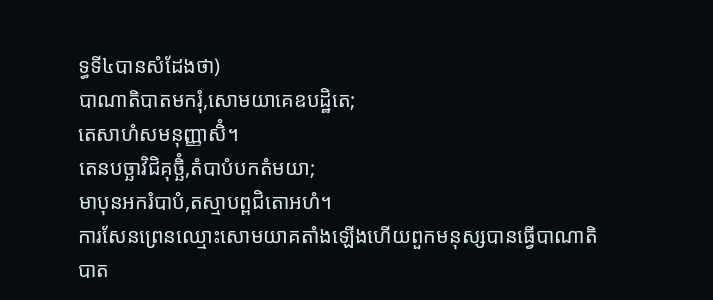ទ្ធទី៤បានសំដែងថា)
បាណាតិបាតមករុំ,សោមយាគេឧបដ្ឋិតេ;
តេសាហំសមនុញ្ញាសិំ។
តេនបច្ឆាវិជិគុច្ឆិំ,តំបាបំបកតំមយា;
មាបុនអករំបាបំ,តស្មាបព្ពជិតោអហំ។
ការសែនព្រេនឈ្មោះសោមយាគតាំងឡើងហើយពួកមនុស្សបានធ្វើបាណាតិបាត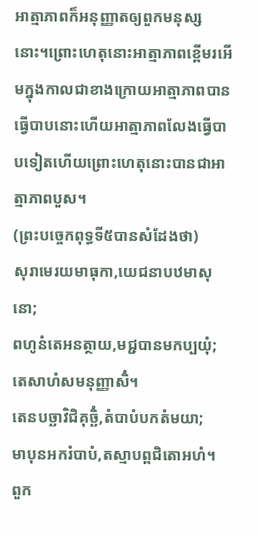អាត្មាភាពក៏អនុញ្ញាតឲ្យពួកមនុស្សនោះ។ព្រោះហេតុនោះអាត្មាភាពខ្ពើមរអើមក្នុងកាលជាខាងក្រោយអាត្មាភាពបានធ្វើបាបនោះហើយអាត្មាភាពលែងធ្វើបាបទៀតហើយព្រោះហេតុនោះបានជាអាត្មាភាពបួស។
(ព្រះបច្ចេកពុទ្ធទី៥បានសំដែងថា)
សុរាមេរយមាធុកា,យេជនាបឋមាសុនោ;
ពហូនំតេអនត្ថាយ,មជ្ជបានមកប្បយុំ;
តេសាហំសមនុញ្ញាសិំ។
តេនបច្ឆាវិជិគុច្ឆិំ,តំបាបំបកតំមយា;
មាបុនអករំបាបំ,តស្មាបព្ពជិតោអហំ។
ពួក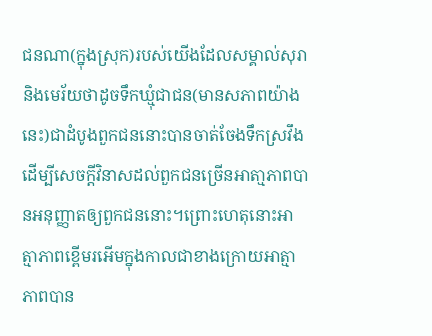ជនណា(ក្នុងស្រុក)របស់យើងដែលសម្គាល់សុរានិងមេរ័យថាដូចទឹកឃ្មុំជាជន(មានសភាពយ៉ាងនេះ)ជាដំបូងពួកជននោះបានចាត់ចែងទឹកស្រវឹងដើម្បីសេចក្តីវិនាសដល់ពួកជនច្រើនអាតា្មភាពបានអនុញ្ញាតឲ្យពួកជននោះ។ព្រោះហេតុនោះអាត្មាភាពខ្ពើមរអើមក្នុងកាលជាខាងក្រោយអាត្មាភាពបាន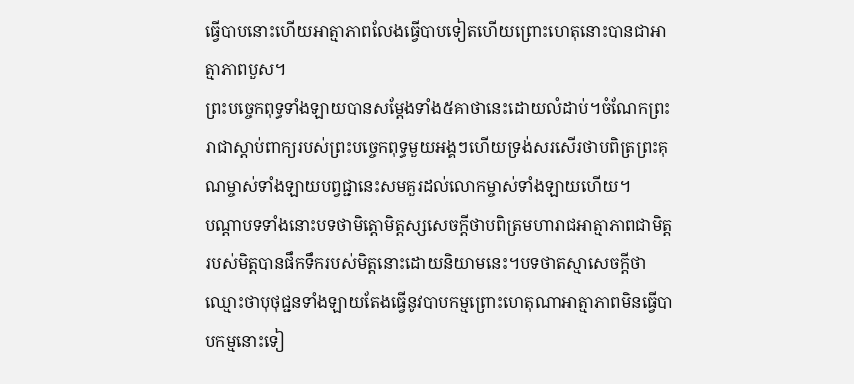ធ្វើបាបនោះហើយអាត្មាភាពលែងធ្វើបាបទៀតហើយព្រោះហេតុនោះបានជាអាត្មាភាពបួស។
ព្រះបច្ចេកពុទ្ធទាំងឡាយបានសម្ដែងទាំង៥គាថានេះដោយលំដាប់។ចំណែកព្រះរាជាស្ដាប់ពាក្យរបស់ព្រះបច្ចេកពុទ្ធមួយអង្គៗហើយទ្រង់សរសើរថាបពិត្រព្រះគុណម្ចាស់ទាំងឡាយបព្វជ្ជានេះសមគួរដល់លោកម្ចាស់ទាំងឡាយហើយ។
បណ្ដាបទទាំងនោះបទថាមិត្តោមិត្តស្សសេចក្ដីថាបពិត្រមហារាជអាត្មាភាពជាមិត្តរបស់មិត្តបានផឹកទឹករបស់មិត្តនោះដោយនិយាមនេះ។បទថាតស្មាសេចក្ដីថាឈ្មោះថាបុថុជ្ជនទាំងឡាយតែងធ្វើនូវបាបកម្មព្រោះហេតុណាអាត្មាភាពមិនធ្វើបាបកម្មនោះទៀ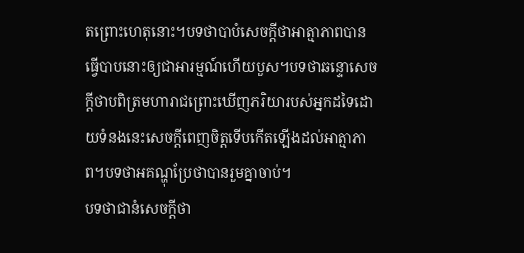តព្រោះហេតុនោះ។បទថាបាបំសេចក្ដីថាអាត្មាភាពបានធ្វើបាបនោះឲ្យជាអារម្មណ៍ហើយបួស។បទថាឆន្ទោសេចក្ដីថាបពិត្រមហារាជព្រោះឃើញភរិយារបស់អ្នកដទៃដោយទំនងនេះសេចក្ដីពេញចិត្តទើបកើតឡើងដល់អាត្មាភាព។បទថាអគណ្ហុប្រែថាបានរួមគ្នាចាប់។
បទថាជានំសេចក្ដីថា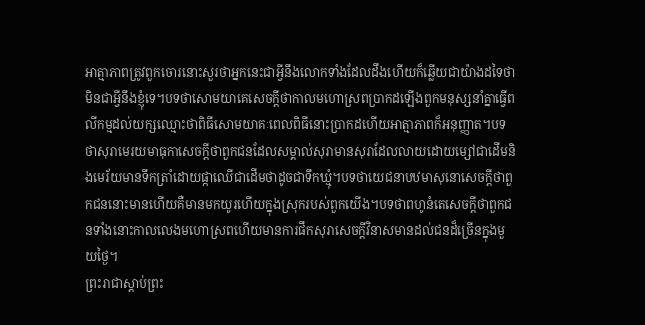អាត្មាភាពត្រូវពួកចោរនោះសួរថាអ្នកនេះជាអ្វីនឹងលោកទាំងដែលដឹងហើយក៏ឆ្លើយជាយ៉ាងដទៃថាមិនជាអ្វីនឹងខ្ញុំទេ។បទថាសោមយាគេសេចក្ដីថាកាលមហោស្រពប្រាកដឡើងពួកមនុស្សនាំគ្នាធ្វើពលីកម្មដល់យក្សឈ្មោះថាពិធីសោមយាគៈពេលពិធីនោះប្រាកដហើយអាត្មាភាពក៏អនុញ្ញាត។បទថាសុរាមេរយមាធុកាសេចក្ដីថាពួកជនដែលសម្គាល់សុរាមានសុរាដែលលាយដោយម្សៅជាដើមនិងមេរ័យមានទឹកត្រាំដោយផ្កាឈើជាដើមថាដូចជាទឹកឃ្មុំ។បទថាយេជនាបឋមាសុនោសេចក្ដីថាពួកជននោះមានហើយគឺមានមកយូរហើយក្នុងស្រុករបស់ពួកយើង។បទថាពហូនំតេសេចក្ដីថាពួកជនទាំងនោះកាលលេងមហោស្រពហើយមានការផឹកសុរាសេចក្ដីវិនាសមានដល់ជនដ៏ច្រើនក្នុងមួយថ្ងៃ។
ព្រះរាជាស្ដាប់ព្រះ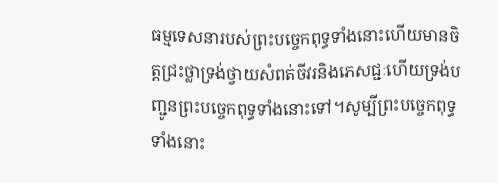ធម្មទេសនារបស់ព្រះបច្ចេកពុទ្ធទាំងនោះហើយមានចិត្តជ្រះថ្លាទ្រង់ថ្វាយសំពត់ចីវរនិងភេសជ្ជៈហើយទ្រង់បញ្ជូនព្រះបច្ចេកពុទ្ធទាំងនោះទៅ។សូម្បីព្រះបច្ចេកពុទ្ធទាំងនោះ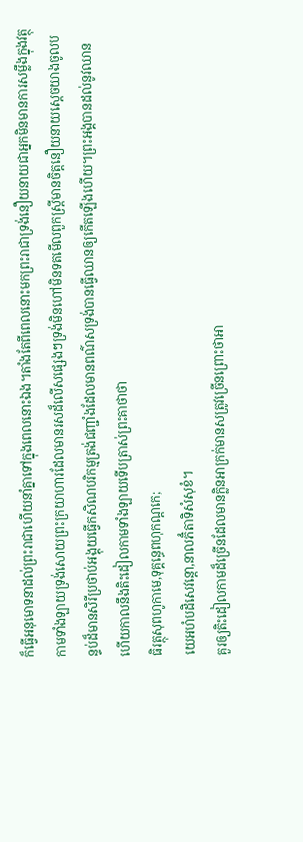ក៏ធ្វើអនុមោទនាដល់ព្រះរាជាហើយនាំគ្នាទៅក្នុងពេលនោះឯង។តាំងតែពីពេលនោះមកព្រះរាជាទ្រង់នឿយនាយជាអ្នកមិនមានការសម្លឹងក្នុងវត្ថុកាមទាំងឡាយទ្រង់សោយព្រះក្រយាហារដែលមានរសដ៏លើសផ្សេងៗទ្រង់មិនហៅមិនទតមើលពួកស្ត្រីមានចិត្តនឿយនាយស្ដេចយាងចូលបន្ទប់ដ៏មានសិរីប្រថាប់អង្គុយធ្វើកសិណបរិកម្មត្រង់ជញ្ជាំងដែលមានពណ៌សទ្រង់បានធ្វើឈានឲ្យកើតឡើងហើយ។ព្រះអង្គបានដល់នូវឈានហើយកាលនឹងតិះដៀលកាមទាំងឡាយទើបត្រាស់ព្រះគាថាថា
ធិរត្ថុសុពហូកាមេ,ទុគ្គន្ធេពហុកណ្ដកេ;
យេអហំបដិសេវន្តោ,នាលភិំតាទិសំសុខំ។
គួរឲ្យតិះដៀលកាមដ៏ច្រើនដែលមានក្លិនអាក្រក់មានសត្រូវច្រើនព្រោះថាអា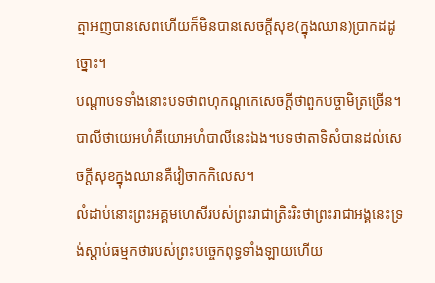ត្មាអញបានសេពហើយក៏មិនបានសេចក្តីសុខ(ក្នុងឈាន)បា្រកដដូច្នោះ។
បណ្ដាបទទាំងនោះបទថាពហុកណ្ដកេសេចក្ដីថាពួកបច្ចាមិត្រច្រើន។បាលីថាយេអហំគឺយោអហំបាលីនេះឯង។បទថាតាទិសំបានដល់សេចក្ដីសុខក្នុងឈានគឺវៀចាកកិលេស។
លំដាប់នោះព្រះអគ្គមហេសីរបស់ព្រះរាជាត្រិះរិះថាព្រះរាជាអង្គនេះទ្រង់ស្ដាប់ធម្មកថារបស់ព្រះបច្ចេកពុទ្ធទាំងឡាយហើយ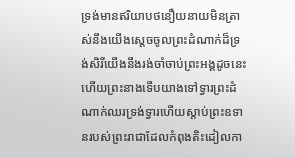ទ្រង់មានឥរិយាបថនឿយនាយមិនត្រាស់នឹងយើងស្ដេចចូលព្រះដំណាក់ដ៏ទ្រង់សិរីយើងនឹងរង់ចាំចាប់ព្រះអង្គដូចនេះហើយព្រះនាងទើបយាងទៅទ្វារព្រះដំណាក់ឈរទ្រង់ទ្វារហើយស្ដាប់ព្រះឧទានរបស់ព្រះរាជាដែលកំពុងតិះដៀលកា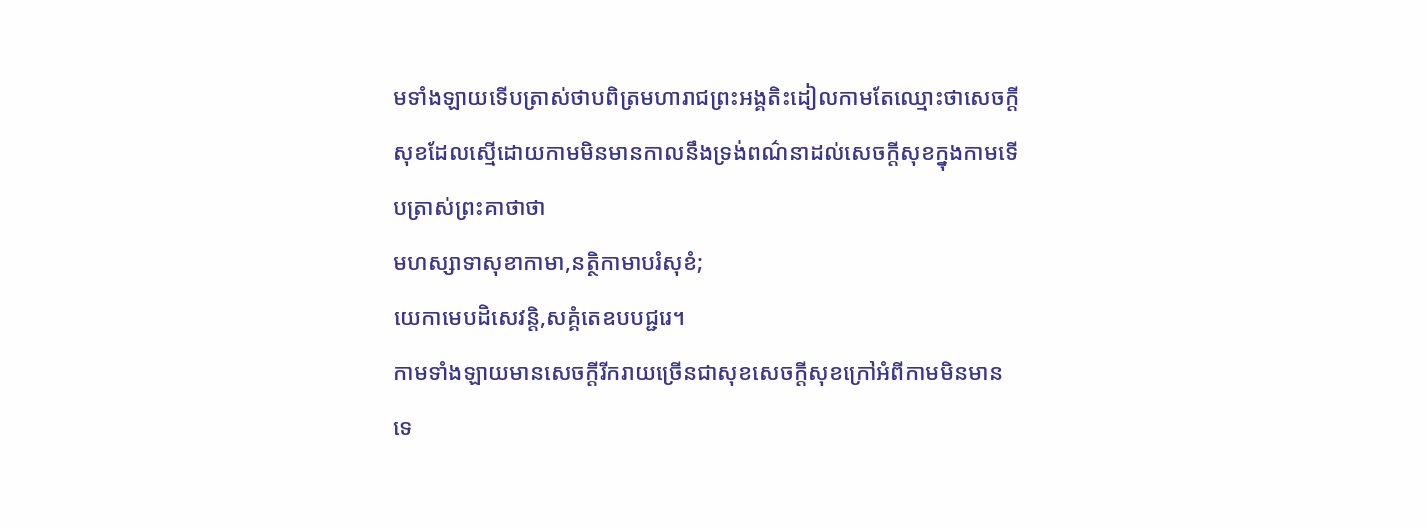មទាំងឡាយទើបត្រាស់ថាបពិត្រមហារាជព្រះអង្គតិះដៀលកាមតែឈ្មោះថាសេចក្ដីសុខដែលស្មើដោយកាមមិនមានកាលនឹងទ្រង់ពណ៌នាដល់សេចក្ដីសុខក្នុងកាមទើបត្រាស់ព្រះគាថាថា
មហស្សាទាសុខាកាមា,នត្ថិកាមាបរំសុខំ;
យេកាមេបដិសេវន្តិ,សគ្គំតេឧបបជ្ជរេ។
កាមទាំងឡាយមានសេចក្តីរីករាយច្រើនជាសុខសេចក្តីសុខក្រៅអំពីកាមមិនមានទេ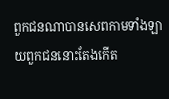ពួកជនណាបានសេពកាមទាំងឡាយពួកជននោះតែងកើត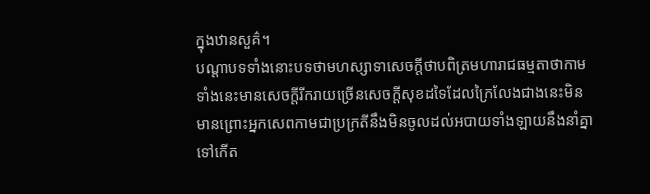ក្នុងឋានសួគ៌។
បណ្ដាបទទាំងនោះបទថាមហស្សាទាសេចក្ដីថាបពិត្រមហារាជធម្មតាថាកាមទាំងនេះមានសេចក្ដីរីករាយច្រើនសេចក្ដីសុខដទៃដែលក្រៃលែងជាងនេះមិនមានព្រោះអ្នកសេពកាមជាប្រក្រតីនឹងមិនចូលដល់អបាយទាំងឡាយនឹងនាំគ្នាទៅកើត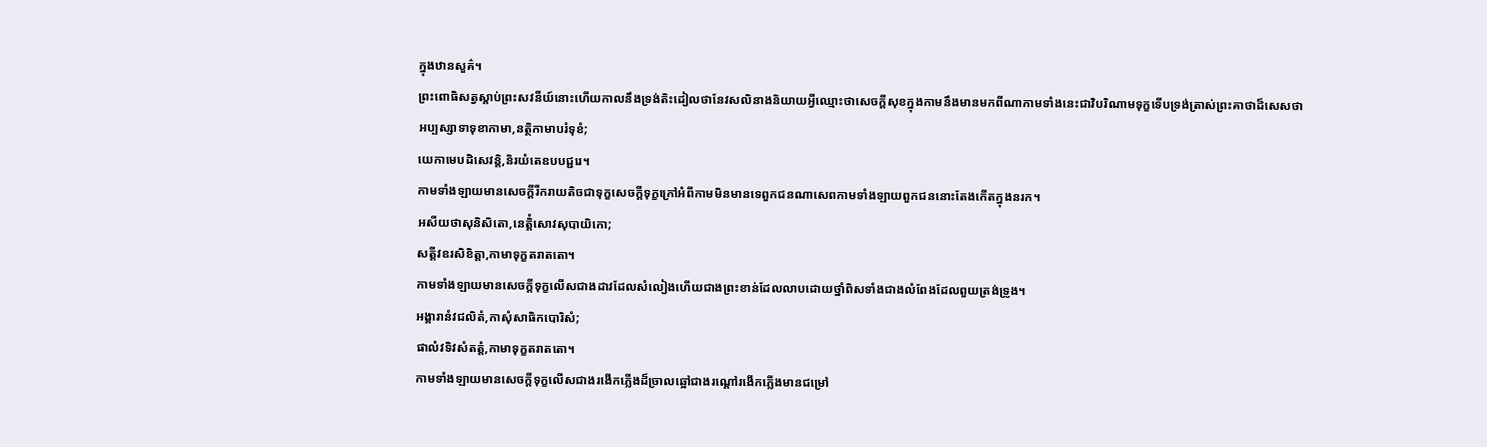ក្នុងឋានសួគ៌។
ព្រះពោធិសត្វស្ដាប់ព្រះសវនីយ៍នោះហើយកាលនឹងទ្រង់តិះដៀលថានែវសលិនាងនិយាយអ្វីឈ្មោះថាសេចក្ដីសុខក្នុងកាមនឹងមានមកពីណាកាមទាំងនេះជាវិបរិណាមទុក្ខទើបទ្រង់ត្រាស់ព្រះគាថាដ៏សេសថា
អប្បស្សាទាទុខាកាមា,នត្ថិកាមាបរំទុខំ;
យេកាមេបដិសេវន្តិ,និរយំតេឧបបជ្ជរេ។
កាមទាំងឡាយមានសេចក្តីរីករាយតិចជាទុក្ខសេចក្តីទុក្ខក្រៅអំពីកាមមិនមានទេពួកជនណាសេពកាមទាំងឡាយពួកជននោះតែងកើតក្នុងនរក។
អសីយថាសុនិសិតោ,នេត្តិំសោវសុបាយិកោ;
សត្តីវឧរសិខិត្តា,កាមាទុក្ខតរាតតោ។
កាមទាំងឡាយមានសេចក្តីទុក្ខលើសជាងដាវដែលសំលៀងហើយជាងព្រះខាន់ដែលលាបដោយថ្នាំពិសទាំងជាងលំពែងដែលពួយត្រង់ទ្រូង។
អង្គារានំវជលិតំ,កាសុំសាធិកបោរិសំ;
ផាលំវទិវសំតត្តំ,កាមាទុក្ខតរាតតោ។
កាមទាំងឡាយមានសេចក្តីទុក្ខលើសជាងរងើកភ្លើងដ៏ច្រាលឆ្អៅជាងរណ្តៅរងើកភ្លើងមានជម្រៅ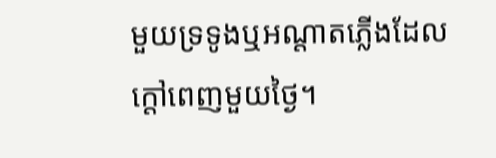មួយទ្រទូងឬអណ្តាតភ្លើងដែលក្តៅពេញមួយថ្ងៃ។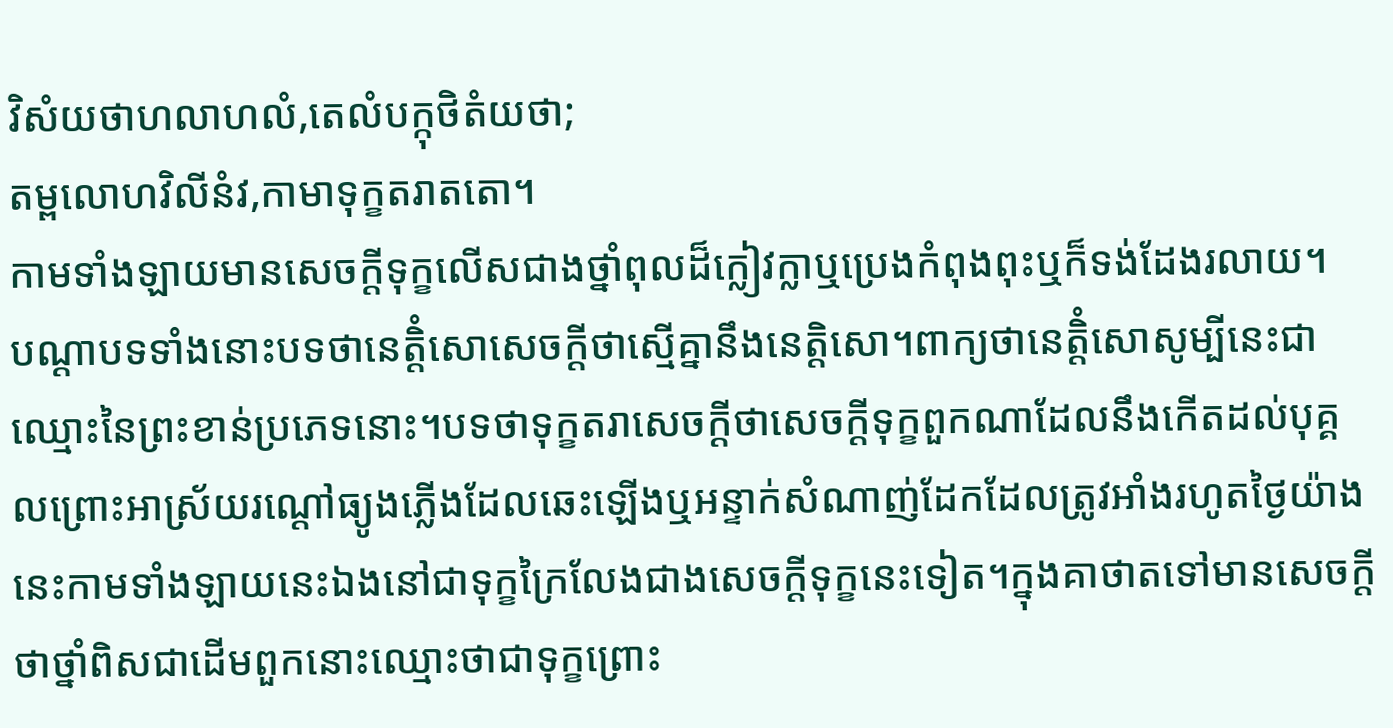វិសំយថាហលាហលំ,តេលំបក្កុថិតំយថា;
តម្ពលោហវិលីនំវ,កាមាទុក្ខតរាតតោ។
កាមទាំងឡាយមានសេចក្តីទុក្ខលើសជាងថ្នាំពុលដ៏ក្លៀវក្លាឬប្រេងកំពុងពុះឬក៏ទង់ដែងរលាយ។
បណ្ដាបទទាំងនោះបទថានេត្តិំសោសេចក្ដីថាស្មើគ្នានឹងនេត្តិសោ។ពាក្យថានេត្តិំសោសូម្បីនេះជាឈ្មោះនៃព្រះខាន់ប្រភេទនោះ។បទថាទុក្ខតរាសេចក្ដីថាសេចក្ដីទុក្ខពួកណាដែលនឹងកើតដល់បុគ្គលព្រោះអាស្រ័យរណ្ដៅធ្យូងភ្លើងដែលឆេះឡើងឬអន្ទាក់សំណាញ់ដែកដែលត្រូវអាំងរហូតថ្ងៃយ៉ាងនេះកាមទាំងឡាយនេះឯងនៅជាទុក្ខក្រៃលែងជាងសេចក្ដីទុក្ខនេះទៀត។ក្នុងគាថាតទៅមានសេចក្ដីថាថ្នាំពិសជាដើមពួកនោះឈ្មោះថាជាទុក្ខព្រោះ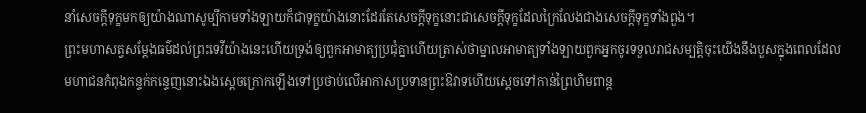នាំសេចក្ដីទុក្ខមកឲ្យយ៉ាងណាសូម្បីកាមទាំងឡាយក៏ជាទុក្ខយ៉ាងនោះដែរតែសេចក្ដីទុក្ខនោះជាសេចក្ដីទុក្ខដែលក្រៃលែងជាងសេចក្ដីទុក្ខទាំងពួង។
ព្រះមហាសត្វសម្ដែងធម៌ដល់ព្រះទេវីយ៉ាងនេះហើយទ្រង់ឲ្យពួកអាមាត្យប្រជុំគ្នាហើយត្រាស់ថាម្នាលអាមាត្យទាំងឡាយពួកអ្នកចូរទទួលរាជសម្បត្តិចុះយើងនឹងបួសក្នុងពេលដែលមហាជនកំពុងកន្ទក់កន្ទេញនោះឯងស្ដេចក្រោកឡើងទៅប្រថាប់លើអាកាសប្រទានព្រះឱវាទហើយស្ដេចទៅកាន់ព្រៃហិមពាន្ត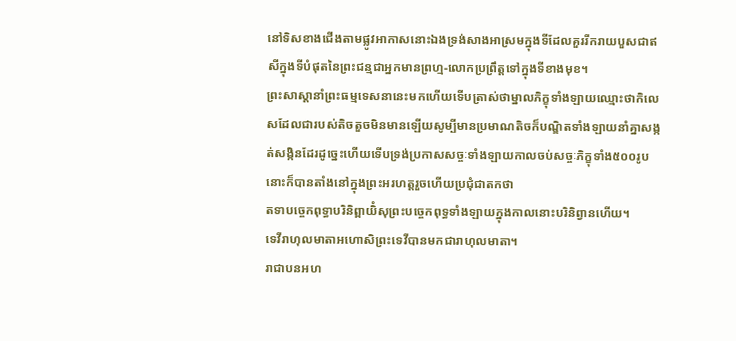នៅទិសខាងជើងតាមផ្លូវអាកាសនោះឯងទ្រង់សាងអាស្រមក្នុងទីដែលគួររីករាយបួសជាឥសីក្នុងទីបំផុតនៃព្រះជន្មជាអ្នកមានព្រហ្ម-លោកប្រព្រឹត្តទៅក្នុងទីខាងមុខ។
ព្រះសាស្ដានាំព្រះធម្មទេសនានេះមកហើយទើបត្រាស់ថាម្នាលភិក្ខុទាំងឡាយឈ្មោះថាកិលេសដែលជារបស់តិចតួចមិនមានឡើយសូម្បីមានប្រមាណតិចក៏បណ្ឌិតទាំងឡាយនាំគ្នាសង្កត់សង្កិនដែរដូច្នេះហើយទើបទ្រង់ប្រកាសសច្ចៈទាំងឡាយកាលចប់សច្ចៈភិក្ខុទាំង៥០០រូបនោះក៏បានតាំងនៅក្នុងព្រះអរហត្តរួចហើយប្រជុំជាតកថា
តទាបច្ចេកពុទ្ធាបរិនិព្ពាយិំសុព្រះបច្ចេកពុទ្ធទាំងឡាយក្នុងកាលនោះបរិនិព្វានហើយ។
ទេវីរាហុលមាតាអហោសិព្រះទេវីបានមកជារាហុលមាតា។
រាជាបនអហ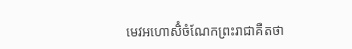មេវអហោសិំចំណែកព្រះរាជាគឺតថា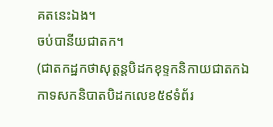គតនេះឯង។
ចប់បានីយជាតក។
(ជាតកដ្ឋកថាសុត្តន្តបិដកខុទ្ទកនិកាយជាតកឯកាទសកនិបាតបិដកលេខ៥៩ទំព័រ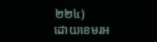២២៤)
ដោយខេមរអ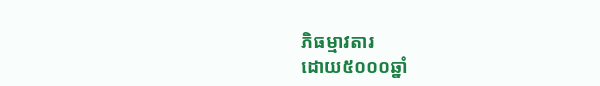ភិធម្មាវតារ
ដោយ៥០០០ឆ្នាំ